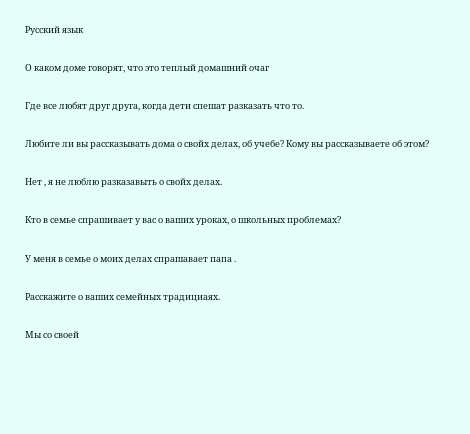Русский язык

О каком доме говорят, что это теплый домашний очаг

Где все любят друг друга, когда дети спешат разказать что то.

Любите ли вы рассказывать дома о свойх делах, об учебе? Кому вы рассказываете об этом?

Нет , я не люблю разказавыть о свойх делах.

Кто в семье спрашивает у вас о ваших уроках, о школьных проблемах?

У меня в семье о моих делах спрашавает папа .

Расскажите о ваших семейных традициаях.

Мы со своей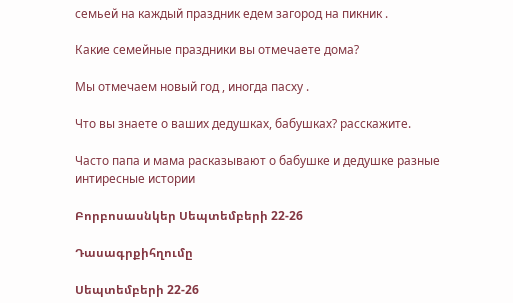семьей на каждый праздник едем загород на пикник .

Какие семейные праздники вы отмечаете дома?

Мы отмечаем новый год , иногда пасху .

Что вы знаете о ваших дедушках, бабушках? расскажите.

Часто папа и мама расказывают о бабушке и дедушке разные интиресные истории

Բորբոսասնկեր Սեպտեմբերի 22-26

Դասագրքիհղումը

Սեպտեմբերի 22-26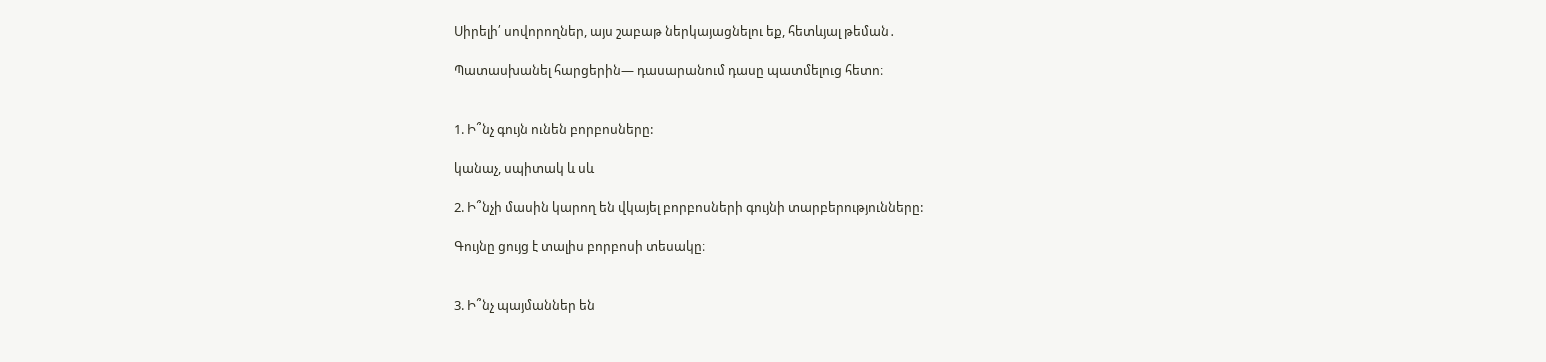Սիրելի՛ սովորողներ, այս շաբաթ ներկայացնելու եք, հետևյալ թեման․

Պատասխանել հարցերին— դասարանում դասը պատմելուց հետո։


1. Ի՞նչ գույն ունեն բորբոսները:

կանաչ, սպիտակ և սև

2. Ի՞նչի մասին կարող են վկայել բորբոսների գույնի տարբերությունները:

Գույնը ցույց է տալիս բորբոսի տեսակը։


3. Ի՞նչ պայմաններ են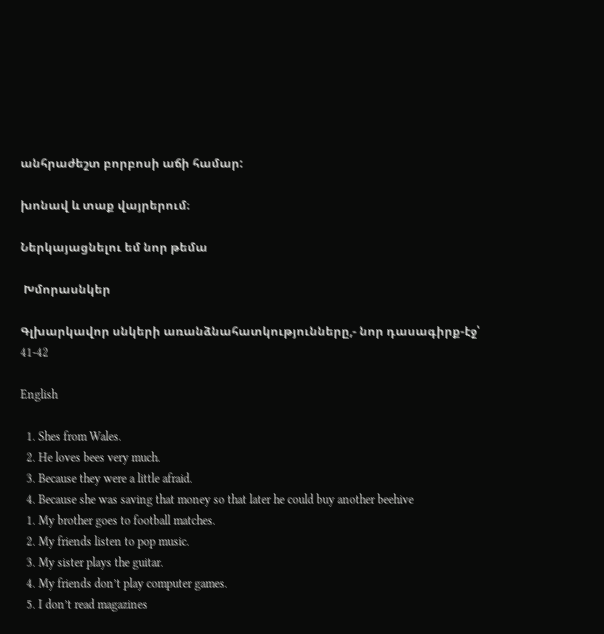անհրաժեշտ բորբոսի աճի համար:

խոնավ և տաք վայրերում։

Ներկայացնելու եմ նոր թեմա

 Խմորասնկեր

Գլխարկավոր սնկերի առանձնահատկությունները,- նոր դասագիրք-էջ՝ 41-42

English

  1. Shes from Wales.
  2. He loves bees very much.
  3. Because they were a little afraid.
  4. Because she was saving that money so that later he could buy another beehive
  1. My brother goes to football matches.
  2. My friends listen to pop music.
  3. My sister plays the guitar.
  4. My friends don’t play computer games.
  5. I don’t read magazines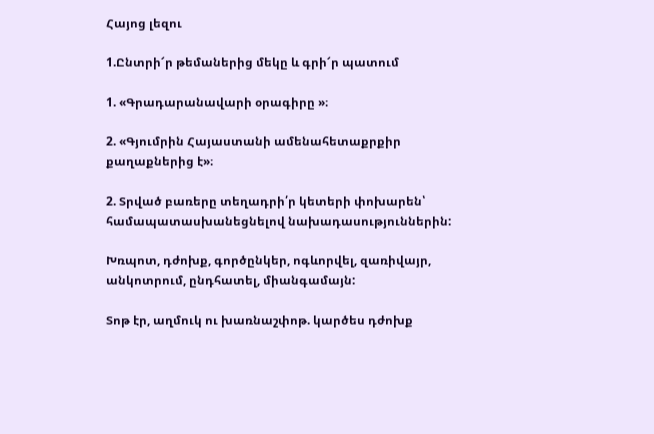Հայոց լեզու

1.Ընտրի՜ր թեմաներից մեկը և գրի՜ր պատում

1. «Գրադարանավարի օրագիրը »։

2. «Գյումրին Հայաստանի ամենահետաքրքիր քաղաքներից է»։

2. Տրված բառերը տեղադրի՛ր կետերի փոխարեն՝ համապատասխանեցնելով նախադասություններին:

Խռպոտ, դժոխք, գործընկեր, ոգևորվել, զառիվայր, անկոտրում, ընդհատել, միանգամայն:

Տոթ էր, աղմուկ ու խառնաշփոթ. կարծես դժոխք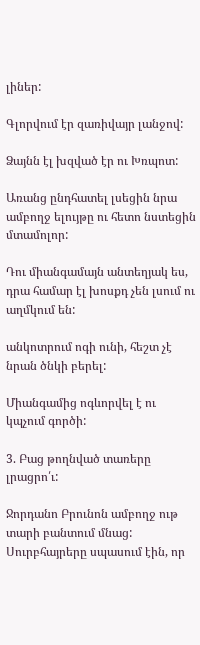լիներ:

Գլորվում էր զառիվայր լանջով:

Ձայնն էլ խզված էր ու Խռպոտ:

Առանց ընդհատել լսեցին նրա ամբողջ ելույթը ու հետո նստեցին մտամոլոր:

Դու միանգամայն անտեղյակ ես, դրա համար էլ խոսքդ չեն լսում ու աղմկում են:

անկոտրում ոգի ունի, հեշտ չէ նրան ծնկի բերել:

Միանգամից ոգևորվել է ու կպչում գործի:

3. Բաց թողնված տառերը լրացրո՛ւ:

Ջորդանո Բրունոն ամբողջ ութ տարի բանտում մնաց: Սուրբհայրերը սպասում էին, որ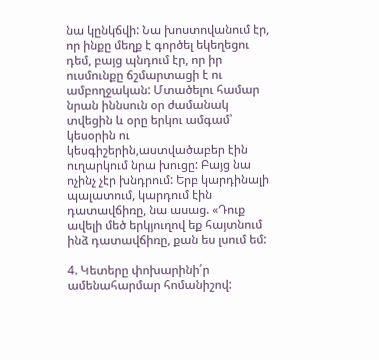նա կընկճվի: Նա խոստովանում էր, որ ինքը մեղք է գործել եկեղեցու դեմ, բայց պնդում էր, որ իր ուսմունքը ճշմարտացի է ու ամբողջական: Մտածելու համար նրան իննսուն օր ժամանակ տվեցին և օրը երկու ամգամ՝ կեսօրին ու կեսգիշերին,աստվածաբեր էին ուղարկում նրա խուցը: Բայց նա ոչինչ չէր խնդրում: Երբ կարդինալի պալատում, կարդում էին դատավճիռը, նա ասաց. «Դուք ավելի մեծ երկյուղով եք հայտնում ինձ դատավճիռը, քան ես լսում եմ:

4. Կետերը փոխարինի՛ր ամենահարմար հոմանիշով: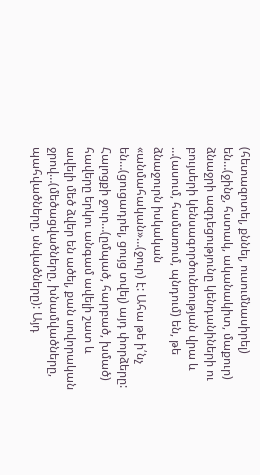(հետազոտել, քննել, ուսումնասիրել) են…(ջինջ, հստակ, ականակիտ, մաքուր) ձնաջրի ազդեցությունը կենդանիների ու բույսերի կենսագործունեության վրա և …(ասում, համառում, պնդում) են, թե ձնաջուրն իսկական «անմահական»…(ջուր) է: Ահա թե ի՛նչ են…(ցուցադրել, ցույց տվել) այդ փորձերը: Հալոցքի ջուր…(ըմպած, հարբած, խմած) հավերը երկու անգամ ավելի շատ և ավելի մեծ ձվեր են ածել, քան սովորական ջրով…(մեծացվածները, խնամվածները, պահվածները, սնվածները): Այդ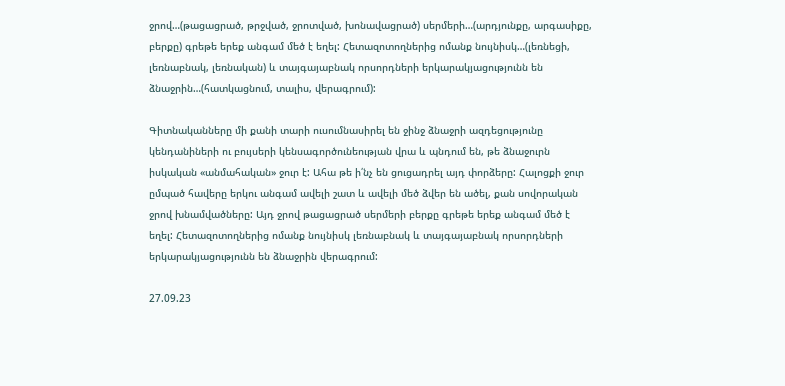ջրով…(թացացրած, թրջված, ջրոտված, խոնավացրած) սերմերի…(արդյունքը, արգասիքը, բերքը) գրեթե երեք անգամ մեծ է եղել: Հետազոտողներից ոմանք նույնիսկ…(լեռնեցի, լեռնաբնակ, լեռնական) և տայգայաբնակ որսորդների երկարակյացությունն են ձնաջրին…(հատկացնում, տալիս, վերագրում):

Գիտնականները մի քանի տարի ուսումնասիրել են ջինջ ձնաջրի ազդեցությունը կենդանիների ու բույսերի կենսագործունեության վրա և պնդում են, թե ձնաջուրն իսկական «անմահական» ջուր է: Ահա թե ի՛նչ են ցուցադրել այդ փորձերը: Հալոցքի ջուր ըմպած հավերը երկու անգամ ավելի շատ և ավելի մեծ ձվեր են ածել, քան սովորական ջրով խնամվածները: Այդ ջրով թացացրած սերմերի բերքը գրեթե երեք անգամ մեծ է եղել: Հետազոտողներից ոմանք նույնիսկ լեռնաբնակ և տայգայաբնակ որսորդների երկարակյացությունն են ձնաջրին վերագրում:

27.09.23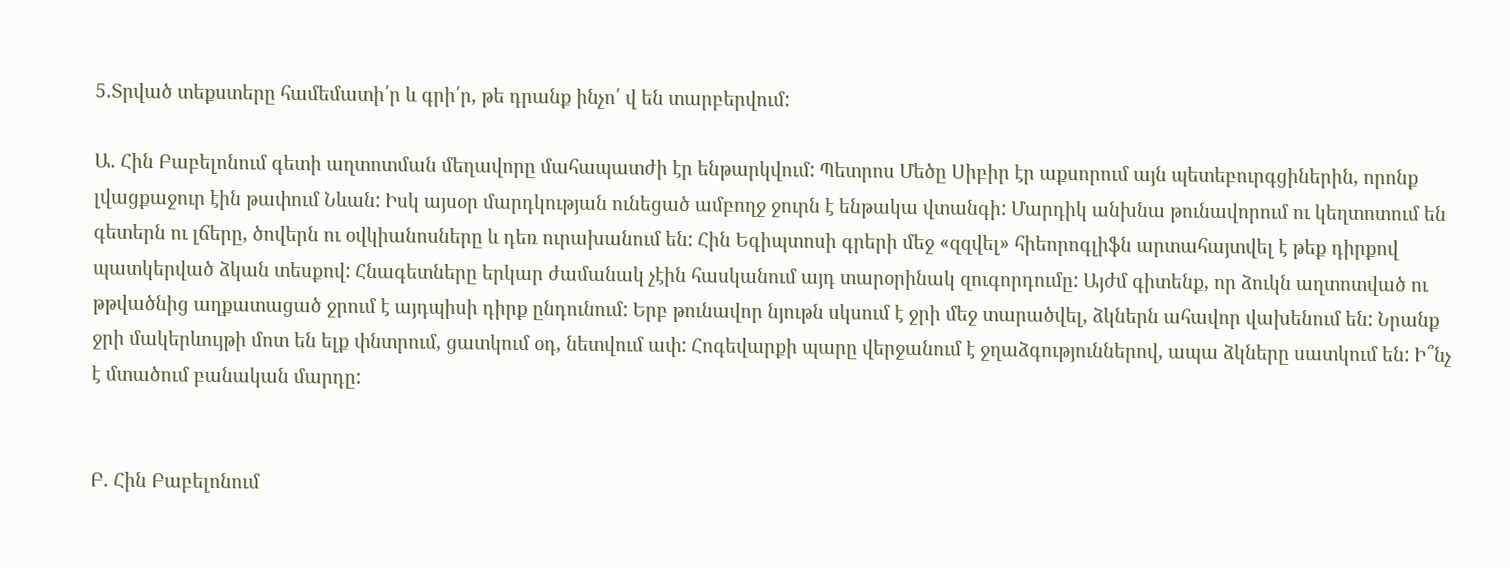5.Տրված տեքստերը համեմատի՛ր և գրի՛ր, թե դրանք ինչո՛ վ են տարբերվում:

Ա. Հին Բաբելոնում գետի աղտոտման մեղավորը մահապատժի էր ենթարկվում: Պետրոս Մեծը Սիբիր էր աքսորում այն պետեբուրգցիներին, որոնք լվացքաջուր էին թափում Նևան: Իսկ այսօր մարդկության ունեցած ամբողջ ջուրն է ենթակա վտանգի: Մարդիկ անխնա թունավորում ու կեղտոտում են գետերն ու լճերը, ծովերն ու օվկիանոսները և դեռ ուրախանում են: Հին Եգիպտոսի գրերի մեջ «զզվել» հիեորոգլիֆն արտահայտվել է թեք դիրքով պատկերված ձկան տեսքով: Հնագետները երկար ժամանակ չէին հասկանում այդ տարօրինակ զուգորդումը: Այժմ գիտենք, որ ձուկն աղտոտված ու թթվածնից աղքատացած ջրում է այդպիսի դիրք ընդունում: Երբ թունավոր նյութն սկսում է ջրի մեջ տարածվել, ձկներն ահավոր վախենում են: Նրանք ջրի մակերևույթի մոտ են ելք փնտրում, ցատկում օդ, նետվում ափ: Հոգեվարքի պարը վերջանում է ջղաձգություններով, ապա ձկները սատկում են: Ի՞նչ է մտածում բանական մարդը:


Բ. Հին Բաբելոնում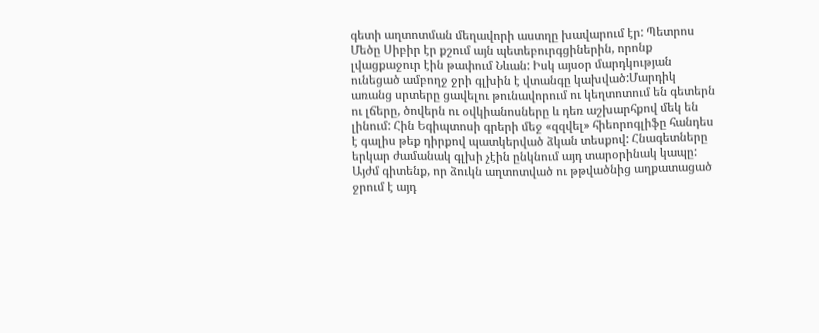գետի աղտոտման մեղավորի աստղը խավարում էր: Պետրոս Մեծը Սիբիր էր քշում այն պետեբուրգցիներին, որոնք լվացքաջուր էին թափում Նևան: Իսկ այսօր մարդկության ունեցած ամբողջ ջրի գլխին է վտանգը կախված:Մարդիկ առանց սրտերը ցավելու թունավորում ու կեղտոտում են գետերն ու լճերը, ծովերն ու օվկիանոսները և դեռ աշխարհքով մեկ են լինում: Հին Եգիպտոսի գրերի մեջ «զզվել» հիեորոգլիֆը հանդես է գալիս թեք դիրքով պատկերված ձկան տեսքով: Հնագետները երկար ժամանակ գլխի չէին ընկնում այդ տարօրինակ կապը: Այժմ գիտենք, որ ձուկն աղտոտված ու թթվածնից աղքատացած ջրում է այդ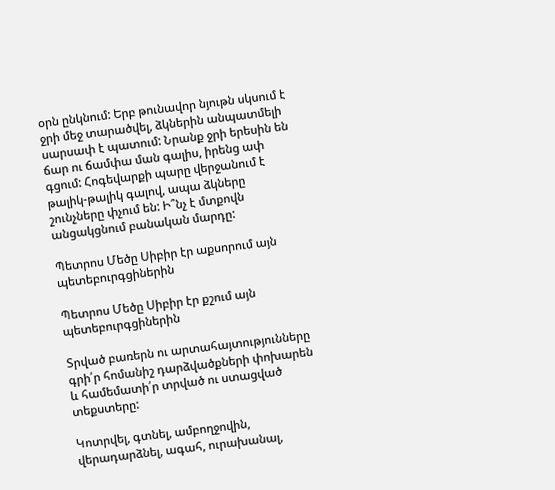օրն ընկնում: Երբ թունավոր նյութն սկսում է ջրի մեջ տարածվել, ձկներին անպատմելի սարսափ է պատում: Նրանք ջրի երեսին են ճար ու ճամփա ման գալիս, իրենց ափ գցում: Հոգեվարքի պարը վերջանում է թալիկ-թալիկ գալով, ապա ձկները շունչները փչում են: Ի՞նչ է մտքովն անցակցնում բանական մարդը:

Պետրոս Մեծը Սիբիր էր աքսորում այն պետեբուրգցիներին

Պետրոս Մեծը Սիբիր էր քշում այն պետեբուրգցիներին

Տրված բառերն ու արտահայտությունները գրի՛ր հոմանիշ դարձվածքների փոխարեն և համեմատի՛ր տրված ու ստացված տեքստերը:

Կոտրվել, գտնել, ամբողջովին, վերադարձնել, ագահ, ուրախանալ,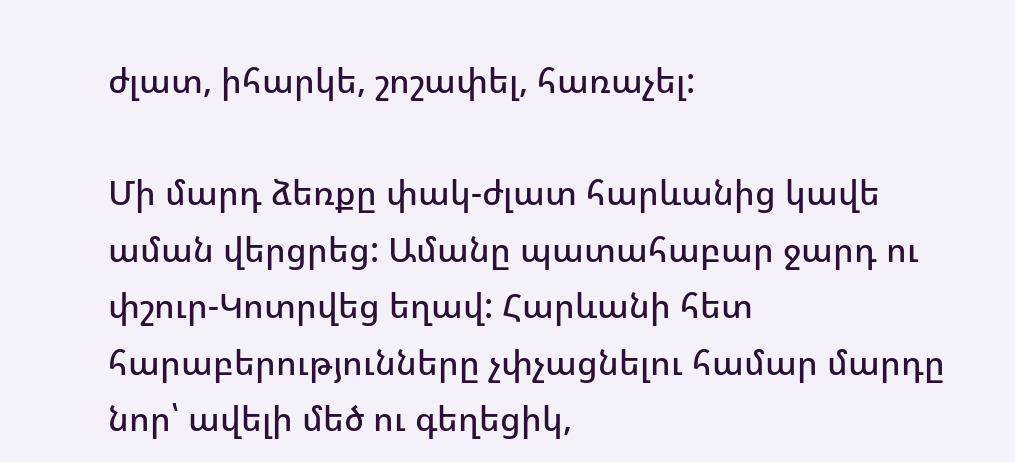ժլատ, իհարկե, շոշափել, հառաչել:

Մի մարդ ձեռքը փակ-ժլատ հարևանից կավե աման վերցրեց: Ամանը պատահաբար ջարդ ու փշուր-Կոտրվեց եղավ: Հարևանի հետ հարաբերությունները չփչացնելու համար մարդը նոր՝ ավելի մեծ ու գեղեցիկ,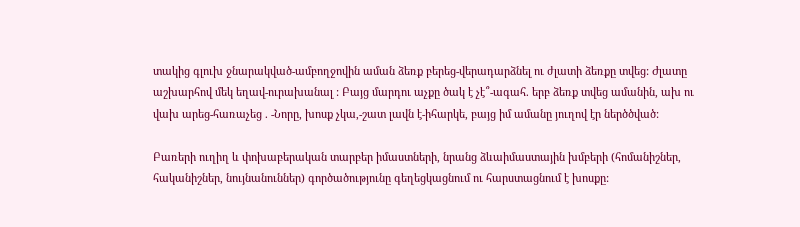տակից գլուխ ջնարակված-ամբողջովին աման ձեռք բերեց-վերադարձնել ու ժլատի ձեռքը տվեց: Ժլատը աշխարհով մեկ եղավ-ուրախանալ : Բայց մարդու աչքը ծակ է չէ՞-ագահ. երբ ձեռք տվեց ամանին, ախ ու վախ արեց-հառաչեց . -Նորը, խոսք չկա,-շատ լավն է-իհարկե, բայց իմ ամանը յուղով էր ներծծված:

Բառերի ուղիղ և փոխաբերական տարբեր իմաստների, նրանց ձևաիմաստային խմբերի (հոմանիշներ, հականիշներ, նույնանուններ) գործածությունը գեղեցկացնում ու հարստացնում է խոսքը: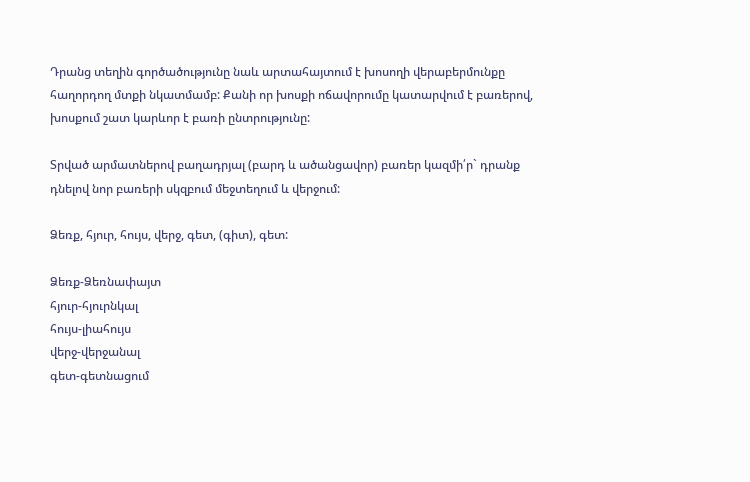Դրանց տեղին գործածությունը նաև արտահայտում է խոսողի վերաբերմունքը հաղորդող մտքի նկատմամբ: Քանի որ խոսքի ոճավորումը կատարվում է բառերով, խոսքում շատ կարևոր է բառի ընտրությունը:

Տրված արմատներով բաղադրյալ (բարդ և ածանցավոր) բառեր կազմի՛ր` դրանք դնելով նոր բառերի սկզբում մեջտեղում և վերջում:

Ձեռք, հյուր, հույս, վերջ, գետ, (գիտ), գետ:

Ձեռք-Ձեռնափայտ
հյուր-հյուրնկալ
հույս-լիահույս
վերջ-վերջանալ
գետ-գետնացում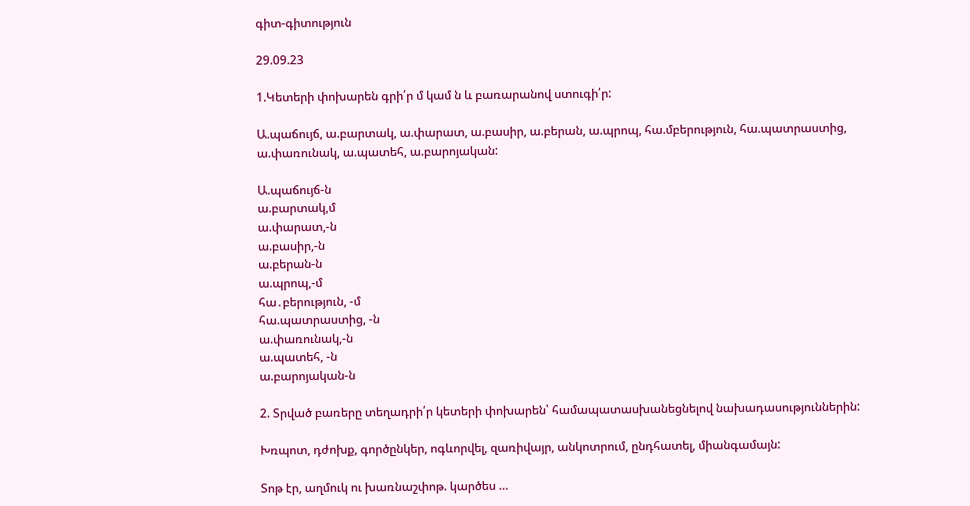գիտ-գիտություն

29.09.23

1.Կետերի փոխարեն գրի՛ր մ կամ ն և բառարանով ստուգի՛ր:

Ա.պաճույճ, ա.բարտակ, ա.փարատ, ա.բասիր, ա.բերան, ա.պրոպ, հա.մբերություն, հա.պատրաստից, ա.փառունակ, ա.պատեհ, ա.բարոյական:

Ա.պաճույճ-ն
ա.բարտակ,մ
ա.փարատ,-ն
ա.բասիր,-ն
ա.բերան-ն
ա.պրոպ,-մ
հա․բերություն, -մ
հա.պատրաստից, -ն
ա.փառունակ,-ն
ա.պատեհ, -ն
ա.բարոյական-ն

2. Տրված բառերը տեղադրի՛ր կետերի փոխարեն՝ համապատասխանեցնելով նախադասություններին:

Խռպոտ, դժոխք, գործընկեր, ոգևորվել, զառիվայր, անկոտրում, ընդհատել, միանգամայն:

Տոթ էր, աղմուկ ու խառնաշփոթ. կարծես …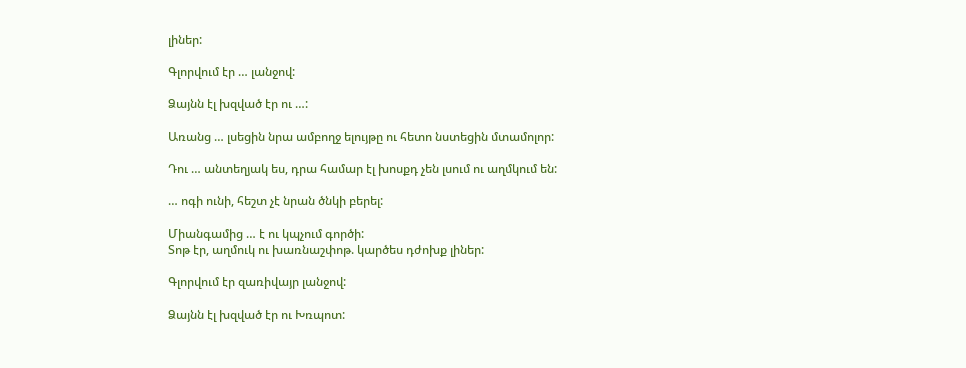լիներ:

Գլորվում էր … լանջով:

Ձայնն էլ խզված էր ու …:

Առանց … լսեցին նրա ամբողջ ելույթը ու հետո նստեցին մտամոլոր:

Դու … անտեղյակ ես, դրա համար էլ խոսքդ չեն լսում ու աղմկում են:

… ոգի ունի, հեշտ չէ նրան ծնկի բերել:

Միանգամից … է ու կպչում գործի:
Տոթ էր, աղմուկ ու խառնաշփոթ. կարծես դժոխք լիներ:

Գլորվում էր զառիվայր լանջով:

Ձայնն էլ խզված էր ու Խռպոտ: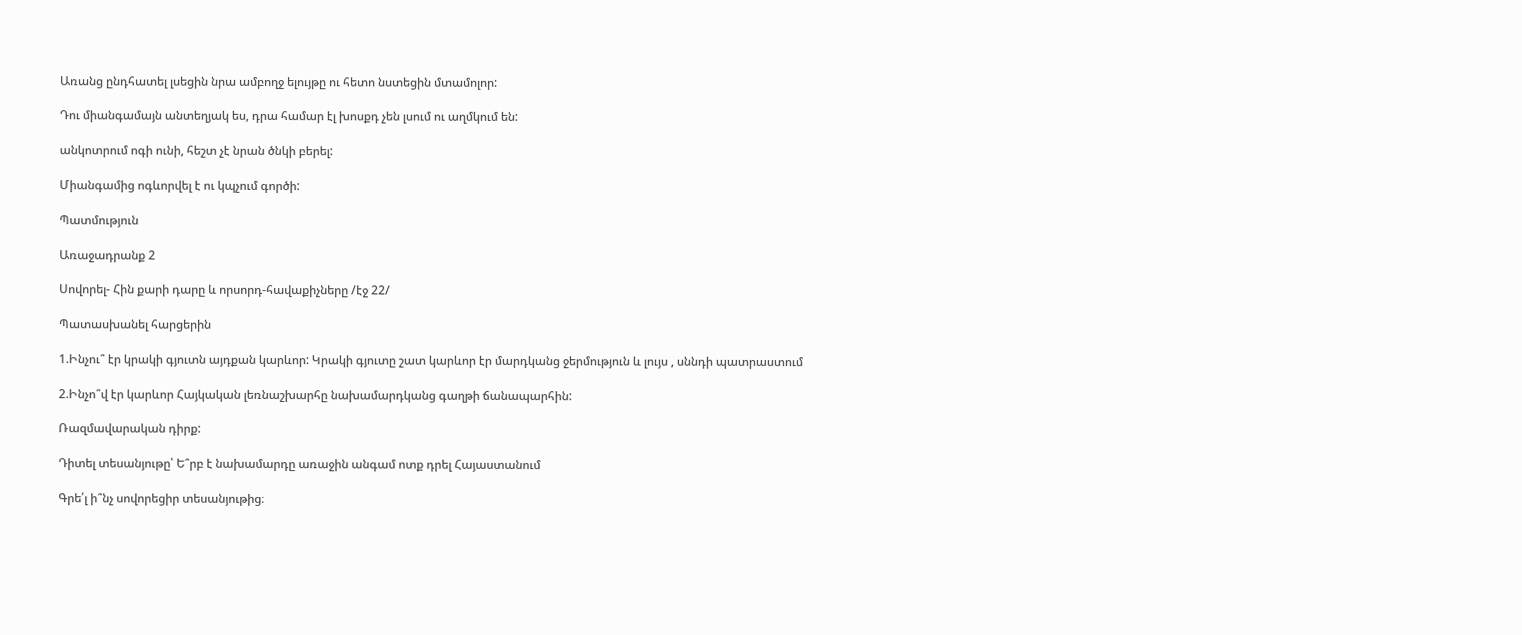Առանց ընդհատել լսեցին նրա ամբողջ ելույթը ու հետո նստեցին մտամոլոր:

Դու միանգամայն անտեղյակ ես, դրա համար էլ խոսքդ չեն լսում ու աղմկում են:

անկոտրում ոգի ունի, հեշտ չէ նրան ծնկի բերել:

Միանգամից ոգևորվել է ու կպչում գործի:

Պատմություն

Առաջադրանք 2

Սովորել- Հին քարի դարը և որսորդ-հավաքիչները /էջ 22/

Պատասխանել հարցերին

1.Ինչու՞ էր կրակի գյուտն այդքան կարևոր: Կրակի գյուտը շատ կարևոր էր մարդկանց ջերմություն և լույս , սննդի պատրաստում

2.Ինչո՞վ էր կարևոր Հայկական լեռնաշխարհը նախամարդկանց գաղթի ճանապարհին:

Ռազմավարական դիրք:

Դիտել տեսանյութը՝ Ե՞րբ է նախամարդը առաջին անգամ ոտք դրել Հայաստանում

Գրե՛լ ի՞նչ սովորեցիր տեսանյութից։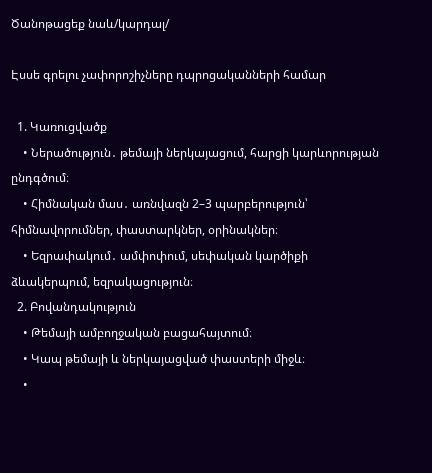Ծանոթացեք նաև/կարդալ/

Էսսե գրելու չափորոշիչները դպրոցականների համար

  1. Կառուցվածք
    • Ներածություն․ թեմայի ներկայացում, հարցի կարևորության ընդգծում։
    • Հիմնական մաս․ առնվազն 2–3 պարբերություն՝ հիմնավորումներ, փաստարկներ, օրինակներ։
    • Եզրափակում․ ամփոփում, սեփական կարծիքի ձևակերպում, եզրակացություն։
  2. Բովանդակություն
    • Թեմայի ամբողջական բացահայտում։
    • Կապ թեմայի և ներկայացված փաստերի միջև։
    •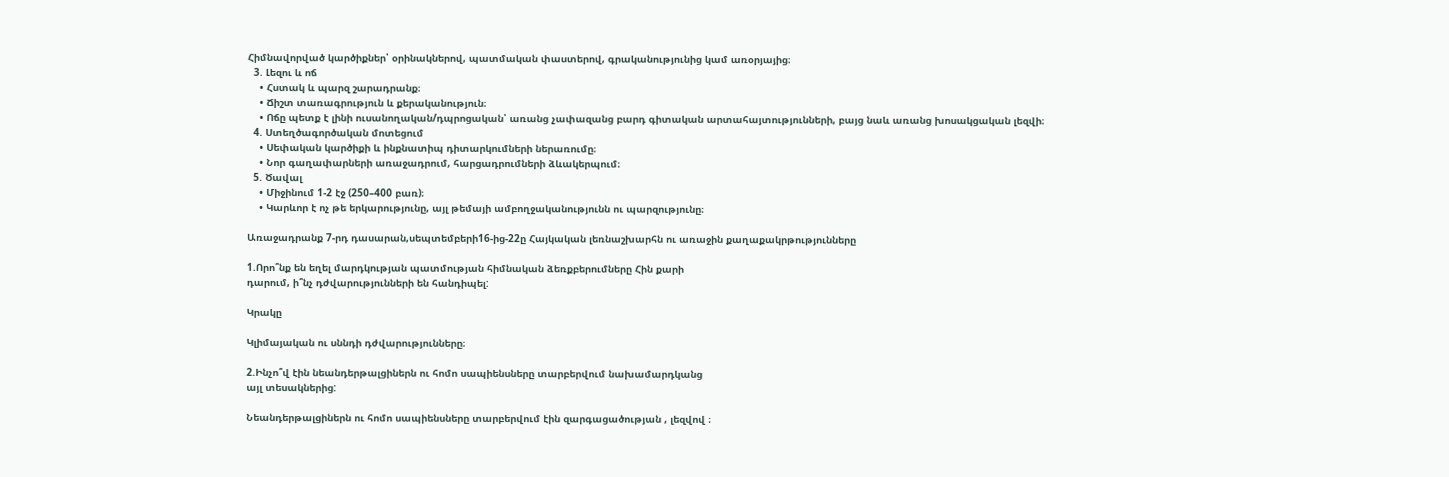Հիմնավորված կարծիքներ՝ օրինակներով, պատմական փաստերով, գրականությունից կամ առօրյայից։
  3. Լեզու և ոճ
    • Հստակ և պարզ շարադրանք։
    • Ճիշտ տառագրություն և քերականություն։
    • Ոճը պետք է լինի ուսանողական/դպրոցական՝ առանց չափազանց բարդ գիտական արտահայտությունների, բայց նաև առանց խոսակցական լեզվի։
  4. Ստեղծագործական մոտեցում
    • Սեփական կարծիքի և ինքնատիպ դիտարկումների ներառումը։
    • Նոր գաղափարների առաջադրում, հարցադրումների ձևակերպում։
  5. Ծավալ
    • Միջինում 1-2 էջ (250–400 բառ)։
    • Կարևոր է ոչ թե երկարությունը, այլ թեմայի ամբողջականությունն ու պարզությունը։

Առաջադրանք 7-րդ դասարան,սեպտեմբերի16-ից-22ը Հայկական լեռնաշխարհն ու առաջին քաղաքակրթությունները

1.Որո՞նք են եղել մարդկության պատմության հիմնական ձեռքբերումները Հին քարի
դարում, ի՞նչ դժվարությունների են հանդիպել:

Կրակը

Կլիմայական ու սննդի դժվարությունները։

2.Ինչո՞վ էին նեանդերթալցիներն ու հոմո սապիենսները տարբերվում նախամարդկանց
այլ տեսակներից:

Նեանդերթալցիներն ու հոմո սապիենսները տարբերվում էին զարգացածության , լեզվով ։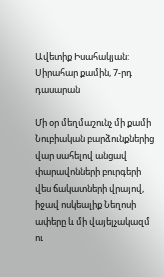Ավետիք Իսահակյան: Սիրահար քամին, 7-րդ դասարան

Մի օր մեղմաշունչ մի քամի Նուբիական բարձունքներից վար սահելով անցավ փարավոնների բուրգերի վես ճակատների վրայով, իջավ ոսկեալիք Նեղոսի ափերը և մի վայելչակազմ ու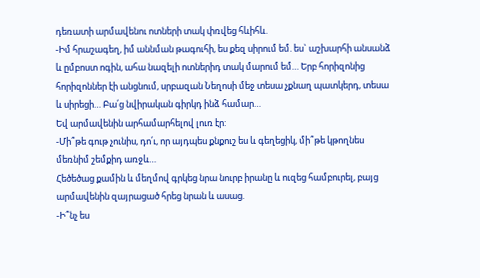դեռատի արմավենու ոտների տակ փռվեց հևիհև.
-Իմ հրաշագեղ, իմ աննման թագուհի, ես քեզ սիրում եմ. ես` աշխարհի անսանձ և ըմբոստ ոգին, ահա նազելի ոտներիդ տակ մարում եմ… Երբ հորիզոնից հորիզոններ էի անցնում, սրբազան Նեղոսի մեջ տեսա չքնաղ պատկերդ, տեսա և սիրեցի… Բա՛ց նվիրական գիրկդ ինձ համար…
Եվ արմավենին արհամարհելով լուռ էր:
-Մի՞թե գութ չունիս, դո՛ւ, որ այդպես քնքուշ ես և գեղեցիկ, մի՞թե կթողնես մեռնիմ շեմքիդ առջև…
Հեծեծաց քամին և մեղմով գրկեց նրա նուրբ իրանը և ուզեց համբուրել, բայց արմավենին զայրացած հրեց նրան և ասաց.
-Ի՞նչ ես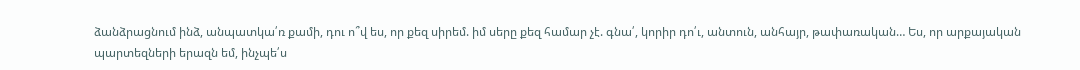ձանձրացնում ինձ, անպատկա՛ռ քամի, դու ո՞վ ես, որ քեզ սիրեմ. իմ սերը քեզ համար չէ. գնա՛, կորիր դո՛ւ, անտուն, անհայր, թափառական… Ես, որ արքայական պարտեզների երազն եմ, ինչպե՛ս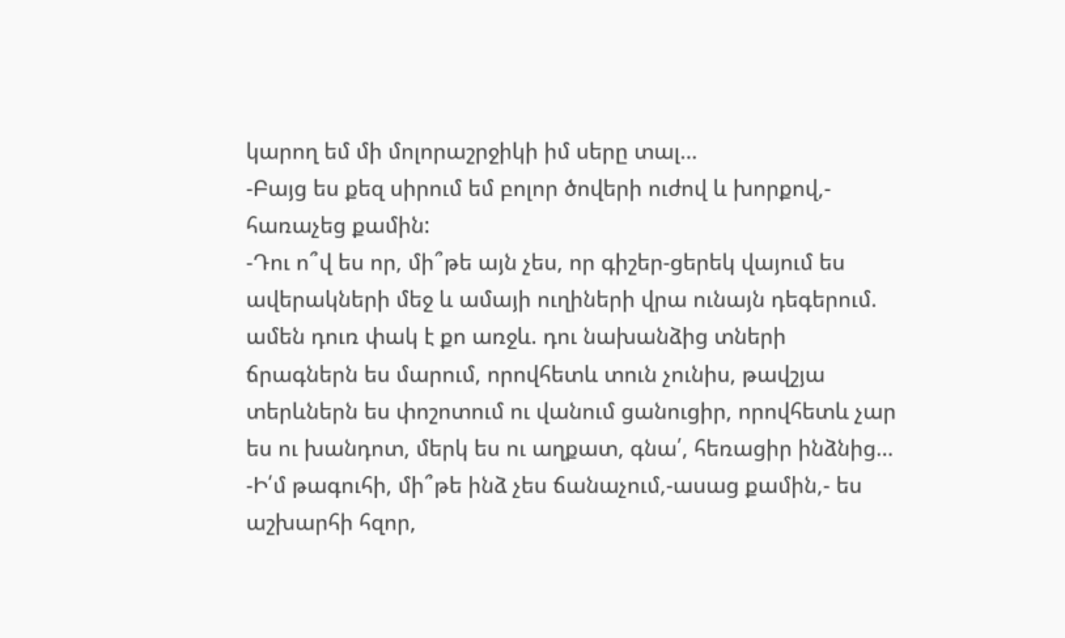կարող եմ մի մոլորաշրջիկի իմ սերը տալ…
-Բայց ես քեզ սիրում եմ բոլոր ծովերի ուժով և խորքով,- հառաչեց քամին:
-Դու ո՞վ ես որ, մի՞թե այն չես, որ գիշեր-ցերեկ վայում ես ավերակների մեջ և ամայի ուղիների վրա ունայն դեգերում. ամեն դուռ փակ է քո առջև. դու նախանձից տների ճրագներն ես մարում, որովհետև տուն չունիս, թավշյա տերևներն ես փոշոտում ու վանում ցանուցիր, որովհետև չար ես ու խանդոտ, մերկ ես ու աղքատ, գնա՛, հեռացիր ինձնից…
-Ի՛մ թագուհի, մի՞թե ինձ չես ճանաչում,-ասաց քամին,- ես աշխարհի հզոր,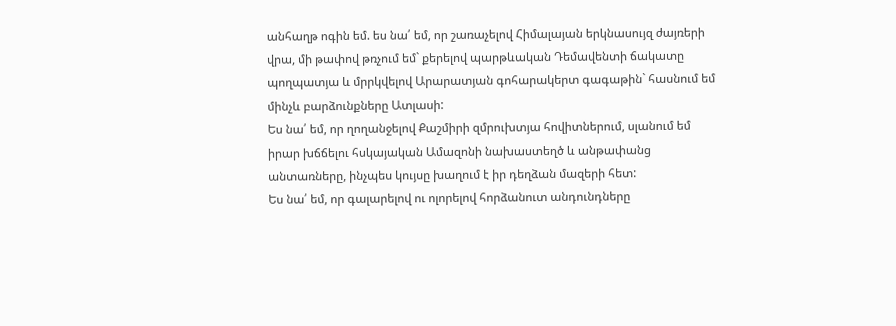անհաղթ ոգին եմ. ես նա՛ եմ, որ շառաչելով Հիմալայան երկնասույզ ժայռերի վրա, մի թափով թռչում եմ` քերելով պարթևական Դեմավենտի ճակատը պողպատյա և մրրկվելով Արարատյան գոհարակերտ գագաթին` հասնում եմ մինչև բարձունքները Ատլասի:
Ես նա՛ եմ, որ ղողանջելով Քաշմիրի զմրուխտյա հովիտներում, սլանում եմ իրար խճճելու հսկայական Ամազոնի նախաստեղծ և անթափանց անտառները, ինչպես կույսը խաղում է իր դեղձան մազերի հետ:
Ես նա՛ եմ, որ գալարելով ու ոլորելով հորձանուտ անդունդները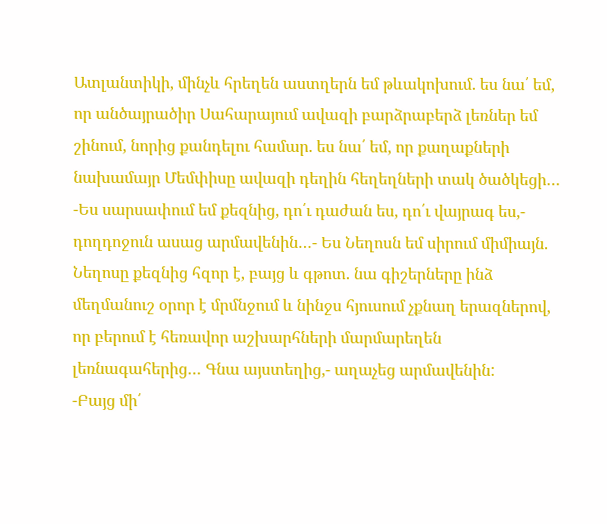Ատլանտիկի, մինչև հրեղեն աստղերն եմ թևակոխում. ես նա՛ եմ, որ անծայրածիր Սահարայում ավազի բարձրաբերձ լեռներ եմ շինում, նորից քանդելու համար. ես նա՛ եմ, որ քաղաքների նախամայր Մեմփիսը ավազի դեղին հեղեղների տակ ծածկեցի…
-Ես սարսափում եմ քեզնից, դո՛ւ դաժան ես, դո՛ւ վայրագ ես,- դողդոջուն ասաց արմավենին…- Ես Նեղոսն եմ սիրում միմիայն. Նեղոսը քեզնից հզոր է, բայց և գթոտ. նա գիշերները ինձ մեղմանուշ օրոր է մրմնջում և նինջս հյուսում չքնաղ երազներով, որ բերում է հեռավոր աշխարհների մարմարեղեն լեռնագահերից… Գնա այստեղից,- աղաչեց արմավենին:
-Բայց մի՛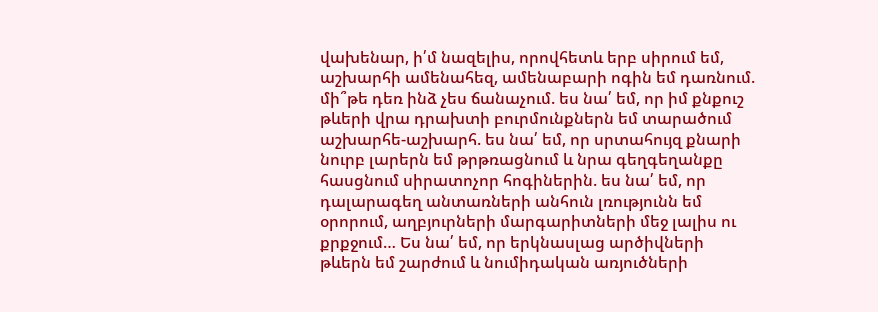վախենար, ի՛մ նազելիս, որովհետև երբ սիրում եմ, աշխարհի ամենահեզ, ամենաբարի ոգին եմ դառնում. մի՞թե դեռ ինձ չես ճանաչում. ես նա՛ եմ, որ իմ քնքուշ թևերի վրա դրախտի բուրմունքներն եմ տարածում աշխարհե-աշխարհ. ես նա՛ եմ, որ սրտահույզ քնարի նուրբ լարերն եմ թրթռացնում և նրա գեղգեղանքը հասցնում սիրատոչոր հոգիներին. ես նա՛ եմ, որ դալարագեղ անտառների անհուն լռությունն եմ օրորում, աղբյուրների մարգարիտների մեջ լալիս ու քրքջում… Ես նա՛ եմ, որ երկնասլաց արծիվների թևերն եմ շարժում և նումիդական առյուծների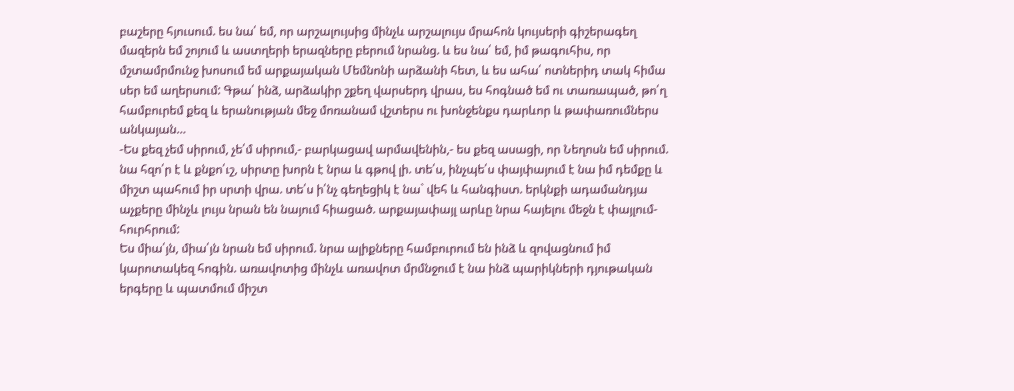բաշերը հյուսում. ես նա՛ եմ, որ արշալույսից մինչև արշալույս մրահոն կույսերի գիշերագեղ մազերն եմ շոյում և աստղերի երազները բերում նրանց. և ես նա՛ եմ, իմ թագուհիս, որ մշտամրմունջ խոսում եմ արքայական Մեմնոնի արձանի հետ, և ես ահա՛ ոտներիդ տակ հիմա սեր եմ աղերսում: Գթա՛ ինձ, արձակիր շքեղ վարսերդ վրաս, ես հոգնած եմ ու տառապած, թո՛ղ համբուրեմ քեզ և երանության մեջ մոռանամ վշտերս ու խոնջենքս դարևոր և թափառումներս անկայան…
-Ես քեզ չեմ սիրում, չե՛մ սիրում,- բարկացավ արմավենին,- ես քեզ ասացի, որ Նեղոսն եմ սիրում. նա հզո՛ր է և քնքո՛ւշ, սիրտը խորն է նրա և գթով լի. տե՛ս, ինչպե՛ս փայփայում է նա իմ դեմքը և միշտ պահում իր սրտի վրա. տե՛ս ի՛նչ գեղեցիկ է նա` վեհ և հանգիստ. երկնքի ադամանդյա աչքերը մինչև լույս նրան են նայում հիացած. արքայափայլ արևը նրա հայելու մեջն է փայլում-հուրհրում:
Ես միա՛յն, միա՛յն նրան եմ սիրում. նրա ալիքները համբուրում են ինձ և զովացնում իմ կարոտակեզ հոգին. առավոտից մինչև առավոտ մրմնջում է նա ինձ պարիկների դյութական երգերը և պատմում միշտ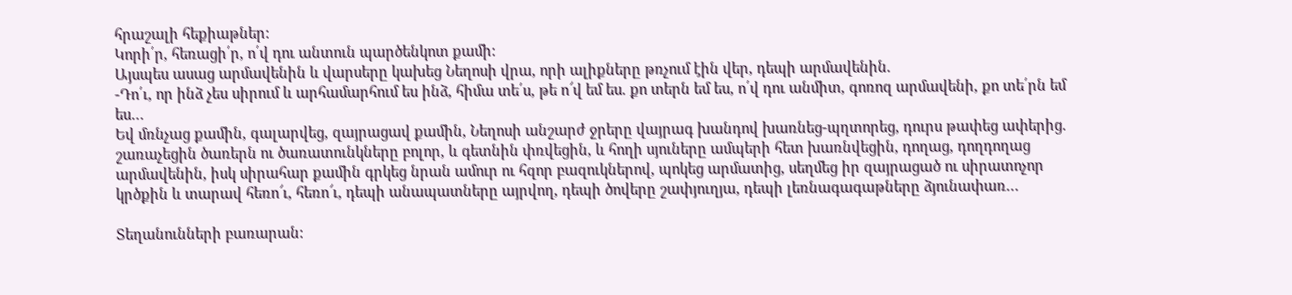հրաշալի հեքիաթներ:
Կորի՛ր, հեռացի՛ր, ո՛վ դու անտուն պարծենկոտ քամի:
Այսպես ասաց արմավենին և վարսերը կախեց Նեղոսի վրա, որի ալիքները թռչում էին վեր, դեպի արմավենին.
-Դո՛ւ, որ ինձ չես սիրում և արհամարհում ես ինձ, հիմա տե՛ս, թե ո՜վ եմ ես. քո տերն եմ ես, ո՛վ դու անմիտ, գոռոզ արմավենի, քո տե՛րն եմ ես…
Եվ մռնչաց քամին, գալարվեց, զայրացավ քամին, Նեղոսի անշարժ ջրերը վայրագ խանդով խառնեց-պղտորեց, դուրս թափեց ափերից. շառաչեցին ծառերն ու ծառատունկները բոլոր, և գետնին փռվեցին, և հողի սյուները ամպերի հետ խառնվեցին, դողաց, դողդողաց արմավենին, իսկ սիրահար քամին գրկեց նրան ամուր ու հզոր բազուկներով, պոկեց արմատից, սեղմեց իր զայրացած ու սիրատոչոր կրծքին և տարավ հեռո՜ւ, հեռո՜ւ, դեպի անապատները այրվող, դեպի ծովերը շափյուղյա, դեպի լեռնագագաթները ձյունափառ…

Տեղանունների բառարան: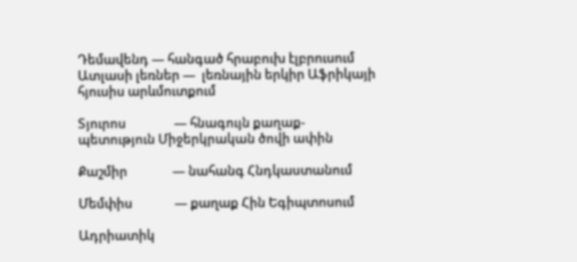Դեմավենդ — հանգած հրաբուխ էլբրուսում
Ատլասի լեռներ —  լեռնային երկիր Աֆրիկայի հյուսիս արևմուտքում

Տյուրոս                — հնագույն քաղաք-պետություն Միջերկրական ծովի ափին

Քաշմիր               — նահանգ Հնդկաստանում

Մեմփիս              — քաղաք Հին Եգիպտոսում

Ադրիատիկ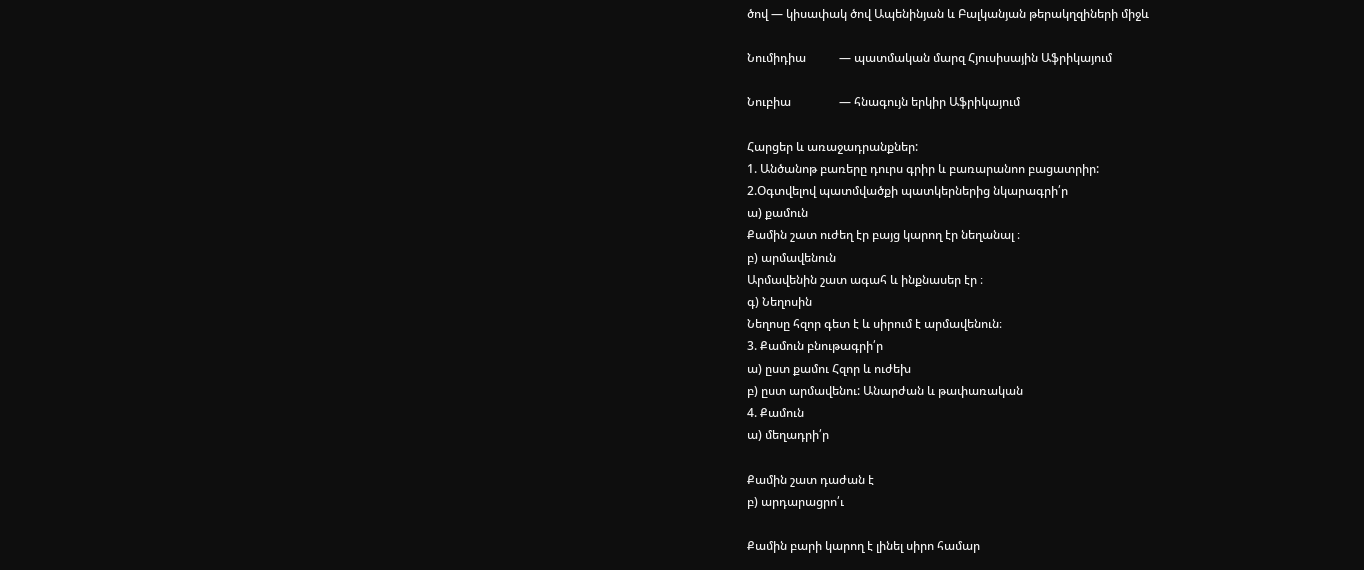ծով — կիսափակ ծով Ապենինյան և Բալկանյան թերակղզիների միջև

Նումիդիա           — պատմական մարզ Հյուսիսային Աֆրիկայում

Նուբիա                — հնագույն երկիր Աֆրիկայում

Հարցեր և առաջադրանքներ:
1. Անծանոթ բառերը դուրս գրիր և բառարանոո բացատրիր:
2.Օգտվելով պատմվածքի պատկերներից նկարագրի՛ր
ա) քամուն
Քամին շատ ուժեղ էր բայց կարող էր նեղանալ ։
բ) արմավենուն
Արմավենին շատ ագահ և ինքնասեր էր ։
գ) Նեղոսին
Նեղոսը հզոր գետ է և սիրում է արմավենուն։
3. Քամուն բնութագրի՛ր
ա) ըստ քամու Հզոր և ուժեխ
բ) ըստ արմավենու: Անարժան և թափառական
4. Քամուն
ա) մեղադրի՛ր

Քամին շատ դաժան է
բ) արդարացրո՛ւ

Քամին բարի կարող է լինել սիրո համար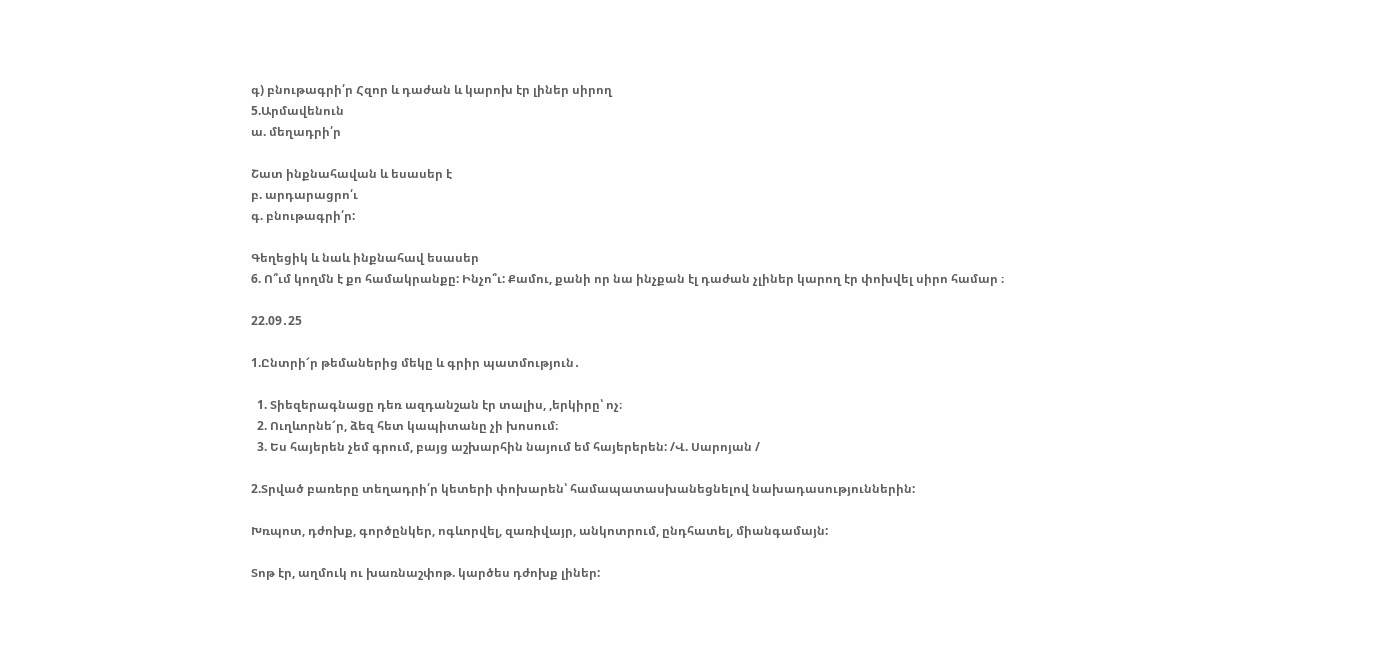գ) բնութագրի՛ր Հզոր և դաժան և կարոխ էր լիներ սիրող
5.Արմավենուն
ա. մեղադրի՛ր

Շատ ինքնահավան և եսասեր է
բ. արդարացրո՛ւ
գ. բնութագրի՛ր:

Գեղեցիկ և նաև ինքնահավ եսասեր
6. Ո՞ւմ կողմն է քո համակրանքը: Ինչո՞ւ: Քամու, քանի որ նա ինչքան էլ դաժան չլիներ կարող էր փոխվել սիրո համար ։

22.09․25

1.Ընտրի՜ր թեմաներից մեկը և գրիր պատմություն․

  1. Տիեզերագնացը դեռ ազդանշան էր տալիս, ,երկիրը՝ ոչ։
  2. Ուղևորնե՜ր, ձեզ հետ կապիտանը չի խոսում։
  3. Ես հայերեն չեմ գրում, բայց աշխարհին նայում եմ հայերերեն: /Վ. Սարոյան /

2.Տրված բառերը տեղադրի՛ր կետերի փոխարեն՝ համապատասխանեցնելով նախադասություններին:

Խռպոտ, դժոխք, գործընկեր, ոգևորվել, զառիվայր, անկոտրում, ընդհատել, միանգամայն:

Տոթ էր, աղմուկ ու խառնաշփոթ. կարծես դժոխք լիներ: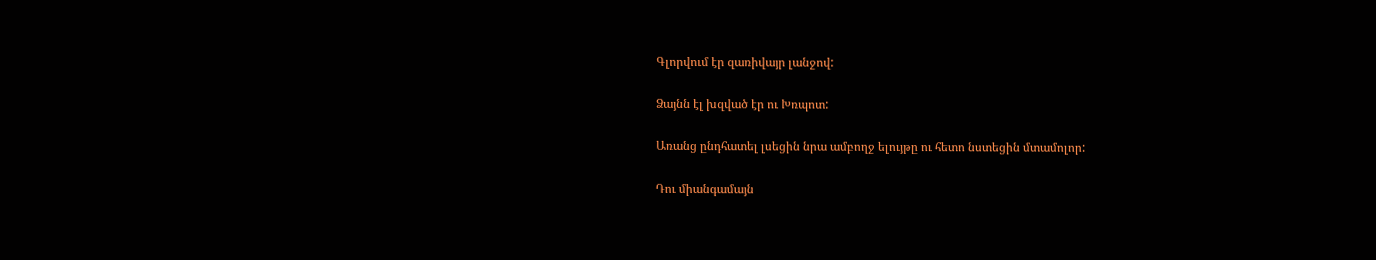Գլորվում էր զառիվայր լանջով:

Ձայնն էլ խզված էր ու Խռպոտ:

Առանց ընդհատել լսեցին նրա ամբողջ ելույթը ու հետո նստեցին մտամոլոր:

Դու միանգամայն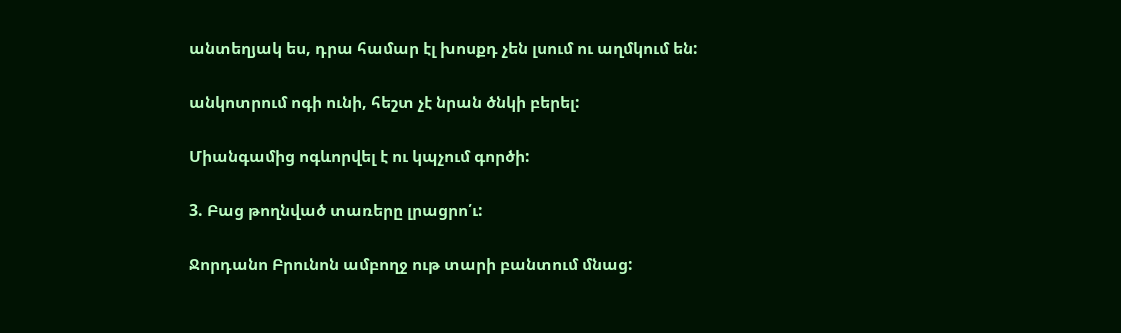անտեղյակ ես, դրա համար էլ խոսքդ չեն լսում ու աղմկում են:

անկոտրում ոգի ունի, հեշտ չէ նրան ծնկի բերել:

Միանգամից ոգևորվել է ու կպչում գործի:

3. Բաց թողնված տառերը լրացրո՛ւ:

Ջորդանո Բրունոն ամբողջ ութ տարի բանտում մնաց: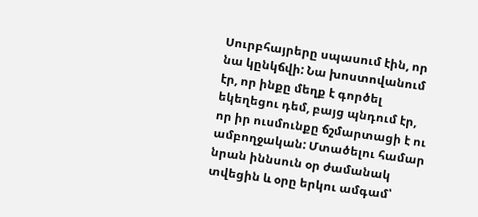Սուրբհայրերը սպասում էին, որ նա կընկճվի: Նա խոստովանում էր, որ ինքը մեղք է գործել եկեղեցու դեմ, բայց պնդում էր, որ իր ուսմունքը ճշմարտացի է ու ամբողջական: Մտածելու համար նրան իննսուն օր ժամանակ տվեցին և օրը երկու ամգամ՝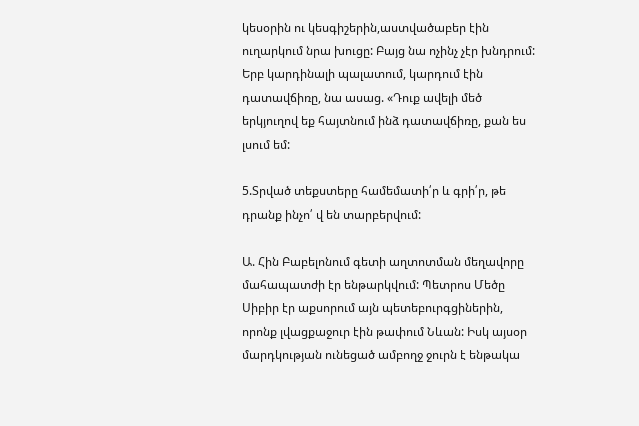կեսօրին ու կեսգիշերին,աստվածաբեր էին ուղարկում նրա խուցը: Բայց նա ոչինչ չէր խնդրում: Երբ կարդինալի պալատում, կարդում էին դատավճիռը, նա ասաց. «Դուք ավելի մեծ երկյուղով եք հայտնում ինձ դատավճիռը, քան ես լսում եմ:

5.Տրված տեքստերը համեմատի՛ր և գրի՛ր, թե դրանք ինչո՛ վ են տարբերվում:

Ա. Հին Բաբելոնում գետի աղտոտման մեղավորը մահապատժի էր ենթարկվում: Պետրոս Մեծը Սիբիր էր աքսորում այն պետեբուրգցիներին, որոնք լվացքաջուր էին թափում Նևան: Իսկ այսօր մարդկության ունեցած ամբողջ ջուրն է ենթակա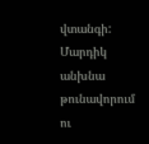վտանգի: Մարդիկ անխնա թունավորում ու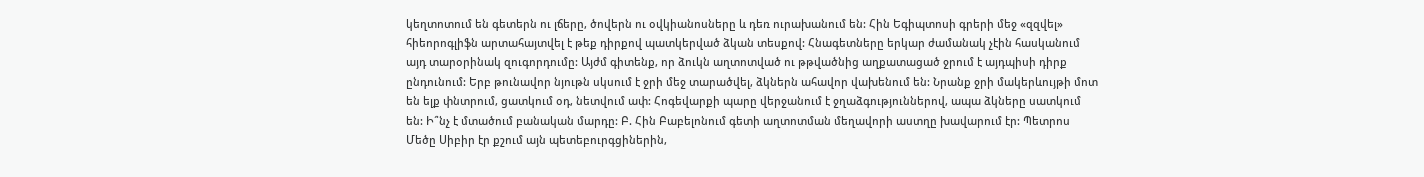կեղտոտում են գետերն ու լճերը, ծովերն ու օվկիանոսները և դեռ ուրախանում են: Հին Եգիպտոսի գրերի մեջ «զզվել» հիեորոգլիֆն արտահայտվել է թեք դիրքով պատկերված ձկան տեսքով: Հնագետները երկար ժամանակ չէին հասկանում այդ տարօրինակ զուգորդումը: Այժմ գիտենք, որ ձուկն աղտոտված ու թթվածնից աղքատացած ջրում է այդպիսի դիրք ընդունում: Երբ թունավոր նյութն սկսում է ջրի մեջ տարածվել, ձկներն ահավոր վախենում են: Նրանք ջրի մակերևույթի մոտ են ելք փնտրում, ցատկում օդ, նետվում ափ: Հոգեվարքի պարը վերջանում է ջղաձգություններով, ապա ձկները սատկում են: Ի՞նչ է մտածում բանական մարդը: Բ. Հին Բաբելոնում գետի աղտոտման մեղավորի աստղը խավարում էր: Պետրոս Մեծը Սիբիր էր քշում այն պետեբուրգցիներին,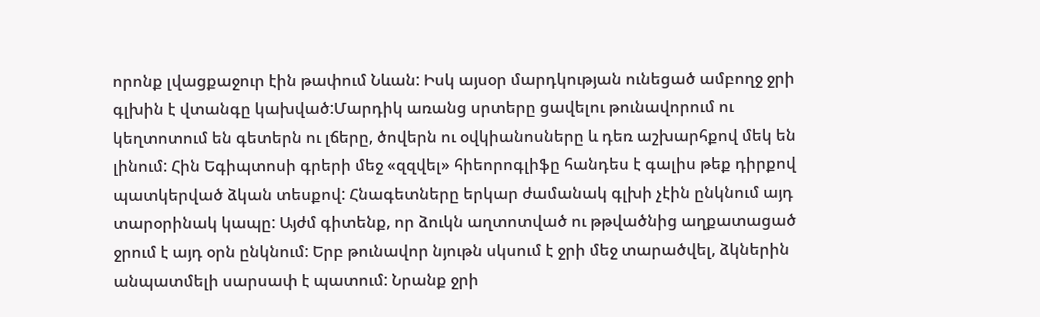որոնք լվացքաջուր էին թափում Նևան: Իսկ այսօր մարդկության ունեցած ամբողջ ջրի գլխին է վտանգը կախված:Մարդիկ առանց սրտերը ցավելու թունավորում ու կեղտոտում են գետերն ու լճերը, ծովերն ու օվկիանոսները և դեռ աշխարհքով մեկ են լինում: Հին Եգիպտոսի գրերի մեջ «զզվել» հիեորոգլիֆը հանդես է գալիս թեք դիրքով պատկերված ձկան տեսքով: Հնագետները երկար ժամանակ գլխի չէին ընկնում այդ տարօրինակ կապը: Այժմ գիտենք, որ ձուկն աղտոտված ու թթվածնից աղքատացած ջրում է այդ օրն ընկնում: Երբ թունավոր նյութն սկսում է ջրի մեջ տարածվել, ձկներին անպատմելի սարսափ է պատում: Նրանք ջրի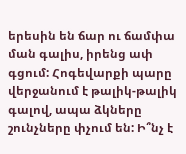երեսին են ճար ու ճամփա ման գալիս, իրենց ափ գցում: Հոգեվարքի պարը վերջանում է թալիկ-թալիկ գալով, ապա ձկները շունչները փչում են: Ի՞նչ է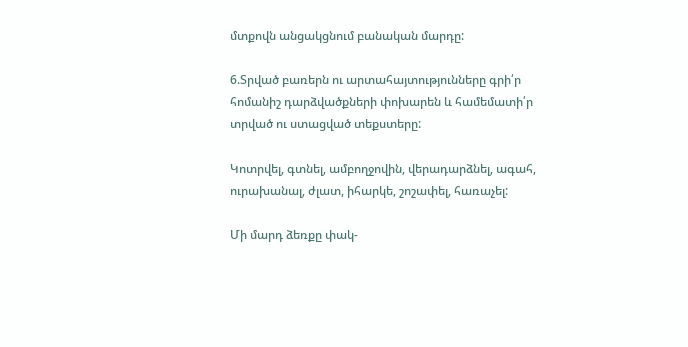մտքովն անցակցնում բանական մարդը:

6.Տրված բառերն ու արտահայտությունները գրի՛ր հոմանիշ դարձվածքների փոխարեն և համեմատի՛ր տրված ու ստացված տեքստերը:

Կոտրվել, գտնել, ամբողջովին, վերադարձնել, ագահ, ուրախանալ, ժլատ, իհարկե, շոշափել, հառաչել:

Մի մարդ ձեռքը փակ-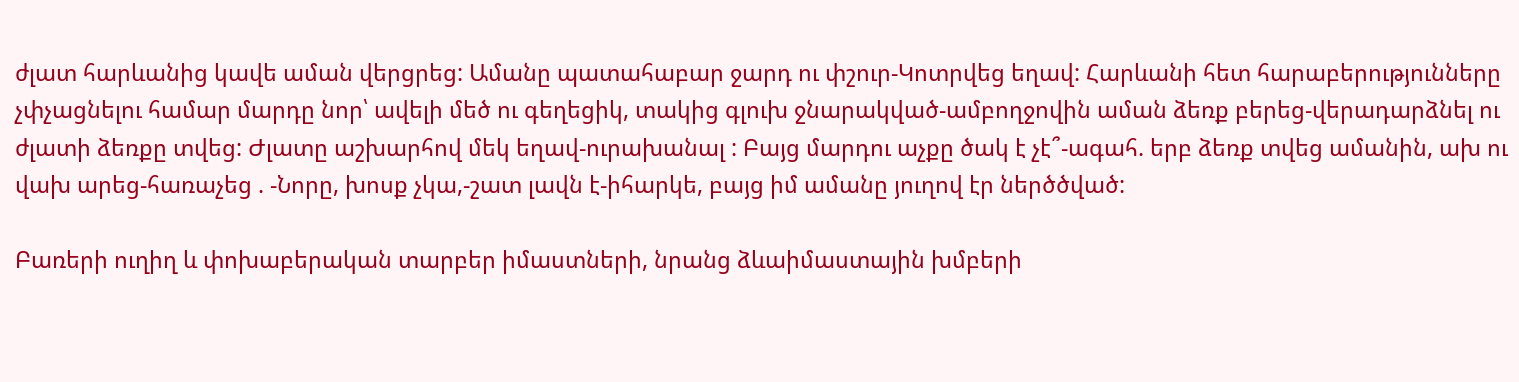ժլատ հարևանից կավե աման վերցրեց: Ամանը պատահաբար ջարդ ու փշուր-Կոտրվեց եղավ: Հարևանի հետ հարաբերությունները չփչացնելու համար մարդը նոր՝ ավելի մեծ ու գեղեցիկ, տակից գլուխ ջնարակված-ամբողջովին աման ձեռք բերեց-վերադարձնել ու ժլատի ձեռքը տվեց: Ժլատը աշխարհով մեկ եղավ-ուրախանալ : Բայց մարդու աչքը ծակ է չէ՞-ագահ. երբ ձեռք տվեց ամանին, ախ ու վախ արեց-հառաչեց . -Նորը, խոսք չկա,-շատ լավն է-իհարկե, բայց իմ ամանը յուղով էր ներծծված:

Բառերի ուղիղ և փոխաբերական տարբեր իմաստների, նրանց ձևաիմաստային խմբերի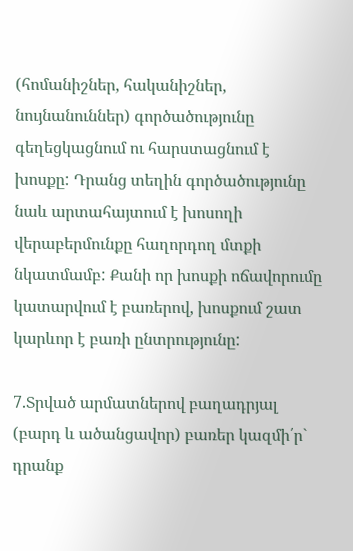(հոմանիշներ, հականիշներ, նույնանուններ) գործածությունը գեղեցկացնում ու հարստացնում է խոսքը: Դրանց տեղին գործածությունը նաև արտահայտում է խոսողի վերաբերմունքը հաղորդող մտքի նկատմամբ: Քանի որ խոսքի ոճավորումը կատարվում է բառերով, խոսքում շատ կարևոր է բառի ընտրությունը:

7.Տրված արմատներով բաղադրյալ (բարդ և ածանցավոր) բառեր կազմի՛ր` դրանք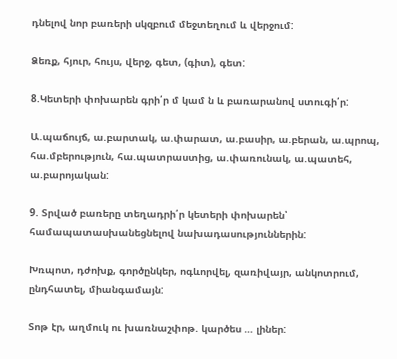դնելով նոր բառերի սկզբում մեջտեղում և վերջում:

Ձեռք, հյուր, հույս, վերջ, գետ, (գիտ), գետ:

8.Կետերի փոխարեն գրի՛ր մ կամ ն և բառարանով ստուգի՛ր:

Ա.պաճույճ, ա.բարտակ, ա.փարատ, ա.բասիր, ա.բերան, ա.պրոպ, հա.մբերություն, հա.պատրաստից, ա.փառունակ, ա.պատեհ, ա.բարոյական:

9. Տրված բառերը տեղադրի՛ր կետերի փոխարեն՝ համապատասխանեցնելով նախադասություններին:

Խռպոտ, դժոխք, գործընկեր, ոգևորվել, զառիվայր, անկոտրում, ընդհատել, միանգամայն:

Տոթ էր, աղմուկ ու խառնաշփոթ. կարծես … լիներ: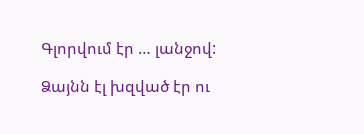Գլորվում էր … լանջով:

Ձայնն էլ խզված էր ու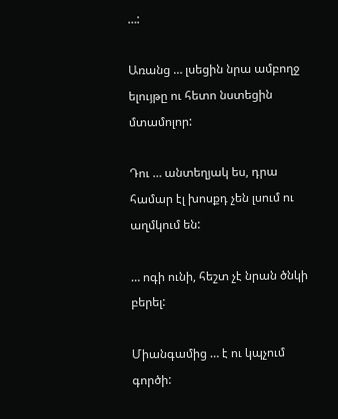…:

Առանց … լսեցին նրա ամբողջ ելույթը ու հետո նստեցին մտամոլոր:

Դու … անտեղյակ ես, դրա համար էլ խոսքդ չեն լսում ու աղմկում են:

… ոգի ունի, հեշտ չէ նրան ծնկի բերել:

Միանգամից … է ու կպչում գործի: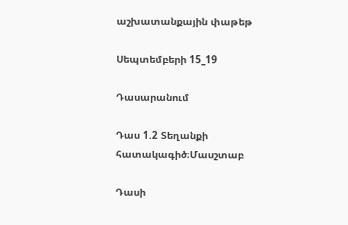աշխատանքային փաթեթ

Սեպտեմբերի 15_19

Դասարանում

Դաս 1.2 Տեղանքի հատակագիծ։Մասշտաբ

Դասի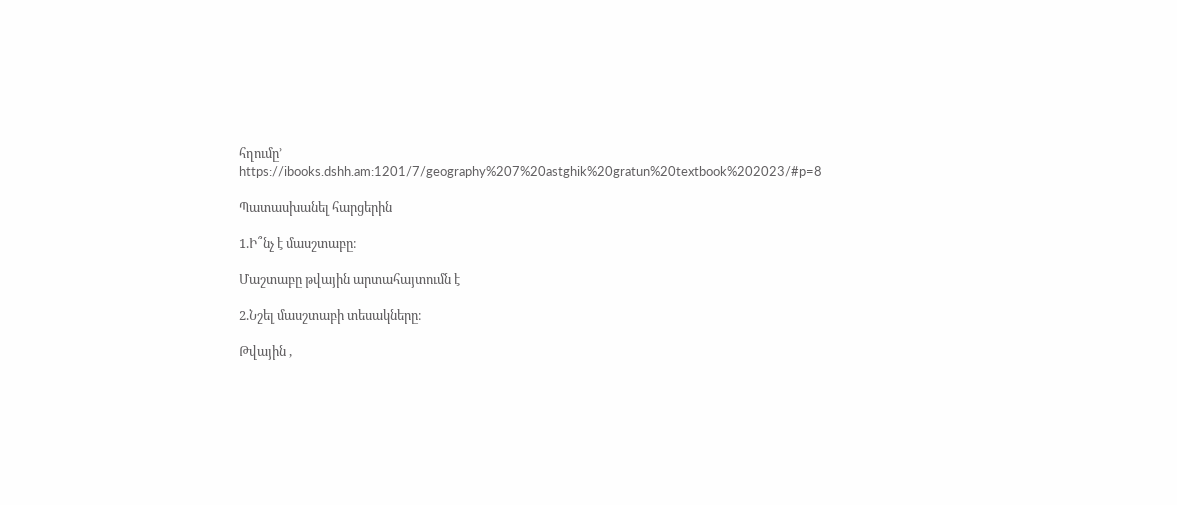հղումը’ https://ibooks.dshh.am:1201/7/geography%207%20astghik%20gratun%20textbook%202023/#p=8

Պատասխանել հարցերին

1.Ի՞նչ է մասշտաբը։

Մաշտաբը թվային արտահայտումն է

2.Նշել մասշտաբի տեսակները։

Թվային ,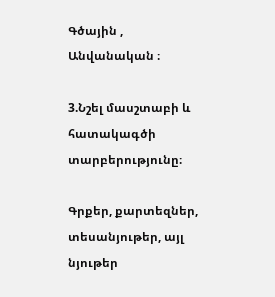Գծային , Անվանական ։

3.Նշել մասշտաբի և հատակագծի տարբերությունը։

Գրքեր, քարտեզներ, տեսանյութեր, այլ նյութեր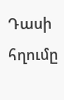Դասի հղումը